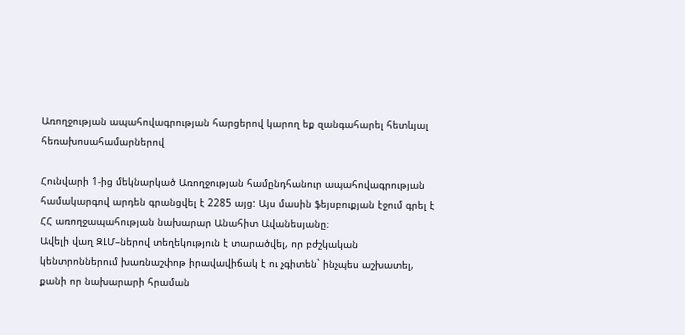Առողջության ապահովագրության հարցերով կարող եք զանգահարել հետևյալ հեռախոսահամարներով

Հունվարի 1-ից մեկնարկած Առողջության համընդհանուր ապահովագրության համակարգով արդեն գրանցվել է 2285 այց: Այս մասին ֆեյսբուքյան էջում գրել է ՀՀ առողջապահության նախարար Անահիտ Ավանեսյանը։
Ավելի վաղ ԶԼՄ–ներով տեղեկություն է տարածվել, որ բժշկական կենտրոններում խառնաշփոթ իրավավիճակ է ու չգիտեն` ինչպես աշխատել, քանի որ նախարարի հրաման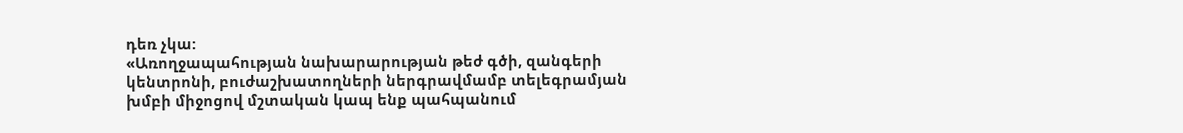դեռ չկա:
«Առողջապահության նախարարության թեժ գծի, զանգերի կենտրոնի, բուժաշխատողների ներգրավմամբ տելեգրամյան խմբի միջոցով մշտական կապ ենք պահպանում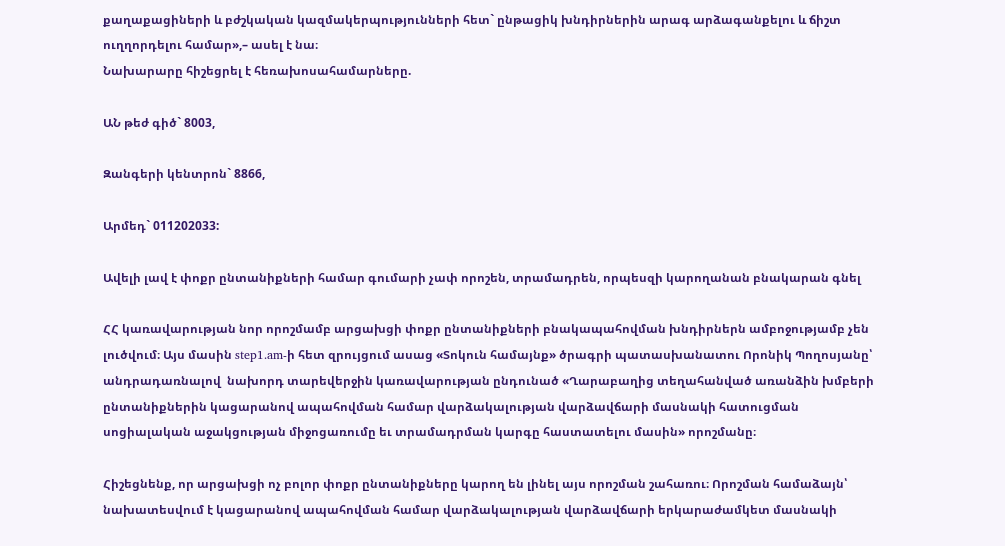քաղաքացիների և բժշկական կազմակերպությունների հետ` ընթացիկ խնդիրներին արագ արձագանքելու և ճիշտ ուղղորդելու համար»,– ասել է նա։
Նախարարը հիշեցրել է հեռախոսահամարները.

ԱՆ թեժ գիծ` 8003,

Զանգերի կենտրոն` 8866,

Արմեդ` 011202033:

Ավելի լավ է փոքր ընտանիքների համար գումարի չափ որոշեն, տրամադրեն, որպեսզի կարողանան բնակարան գնել

ՀՀ կառավարության նոր որոշմամբ արցախցի փոքր ընտանիքների բնակապահովման խնդիրներն ամբոջությամբ չեն լուծվում։ Այս մասին step1.am-ի հետ զրույցում ասաց «Տոկուն համայնք» ծրագրի պատասխանատու Որոնիկ Պողոսյանը՝ անդրադառնալով  նախորդ տարեվերջին կառավարության ընդունած «Ղարաբաղից տեղահանված առանձին խմբերի ընտանիքներին կացարանով ապահովման համար վարձակալության վարձավճարի մասնակի հատուցման սոցիալական աջակցության միջոցառումը եւ տրամադրման կարգը հաստատելու մասին» որոշմանը։

Հիշեցնենք, որ արցախցի ոչ բոլոր փոքր ընտանիքները կարող են լինել այս որոշման շահառու։ Որոշման համաձայն՝ նախատեսվում է կացարանով ապահովման համար վարձակալության վարձավճարի երկարաժամկետ մասնակի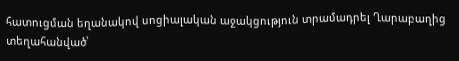հատուցման եղանակով սոցիալական աջակցություն տրամադրել Ղարաբաղից տեղահանված՝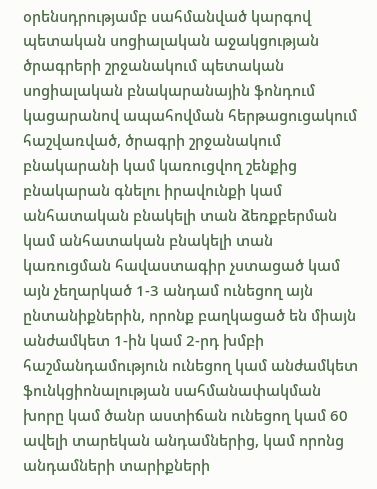օրենսդրությամբ սահմանված կարգով պետական սոցիալական աջակցության ծրագրերի շրջանակում պետական սոցիալական բնակարանային ֆոնդում կացարանով ապահովման հերթացուցակում հաշվառված, ծրագրի շրջանակում բնակարանի կամ կառուցվող շենքից բնակարան գնելու իրավունքի կամ անհատական բնակելի տան ձեռքբերման կամ անհատական բնակելի տան կառուցման հավաստագիր չստացած կամ այն չեղարկած 1-3 անդամ ունեցող այն ընտանիքներին, որոնք բաղկացած են միայն անժամկետ 1-ին կամ 2-րդ խմբի հաշմանդամություն ունեցող կամ անժամկետ ֆունկցիոնալության սահմանափակման խորը կամ ծանր աստիճան ունեցող կամ 60 ավելի տարեկան անդամներից, կամ որոնց անդամների տարիքների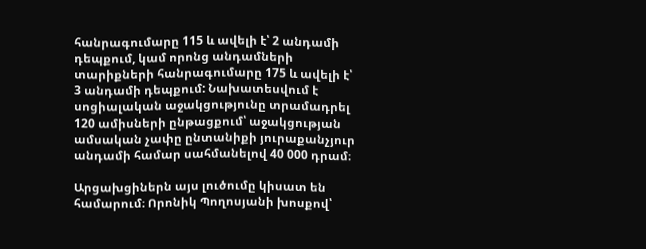հանրագումարը 115 և ավելի է՝ 2 անդամի դեպքում, կամ որոնց անդամների տարիքների հանրագումարը 175 և ավելի է՝ 3 անդամի դեպքում: Նախատեսվում է սոցիալական աջակցությունը տրամադրել 120 ամիսների ընթացքում՝ աջակցության ամսական չափը ընտանիքի յուրաքանչյուր անդամի համար սահմանելով 40 000 դրամ։

Արցախցիներն այս լուծումը կիսատ են համարում։ Որոնիկ Պողոսյանի խոսքով՝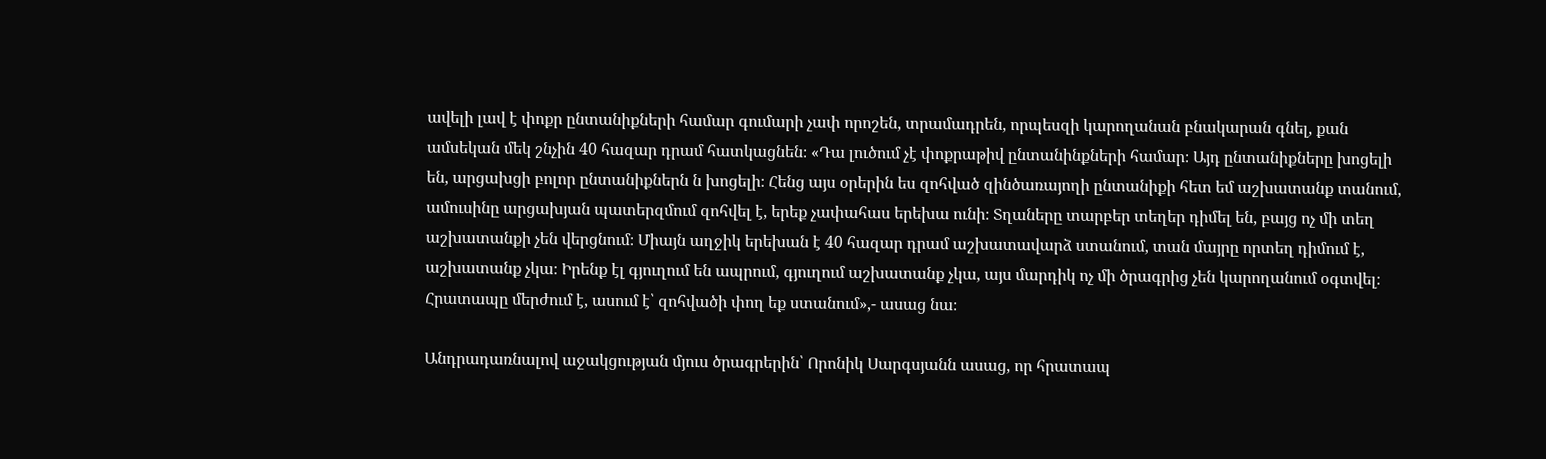ավելի լավ է փոքր ընտանիքների համար գումարի չափ որոշեն, տրամադրեն, որպեսզի կարողանան բնակարան գնել, քան ամսեկան մեկ շնչին 40 հազար դրամ հատկացնեն։ «Դա լուծում չէ փոքրաթիվ ընտանինքների համար։ Այդ ընտանիքները խոցելի են, արցախցի բոլոր ընտանիքներն ն խոցելի։ Հենց այս օրերին ես զոհված զինծառայողի ընտանիքի հետ եմ աշխատանք տանում, ամուսինը արցախյան պատերզմում զոհվել է, երեք չափահաս երեխա ունի։ Տղաները տարբեր տեղեր դիմել են, բայց ոչ մի տեղ աշխատանքի չեն վերցնում։ Միայն աղջիկ երեխան է 40 հազար դրամ աշխատավարձ ստանում, տան մայրը որտեղ դիմում է, աշխատանք չկա։ Իրենք էլ գյուղում են ապրում, գյուղում աշխատանք չկա, այս մարդիկ ոչ մի ծրագրից չեն կարողանում օգտվել։ Հրատապը մերժում է, ասում է՝ զոհվածի փող եք ստանում»,- ասաց նա։

Անդրադառնալով աջակցության մյուս ծրագրերին՝ Որոնիկ Սարգսյանն ասաց, որ հրատապ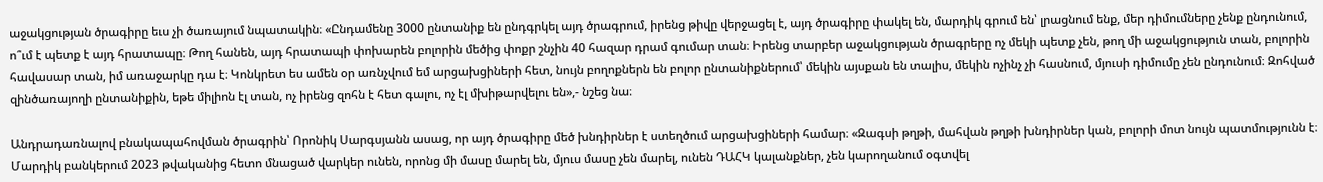աջակցության ծրագիրը եւս չի ծառայում նպատակին։ «Ընդամենը 3000 ընտանիք են ընդգրկել այդ ծրագրում, իրենց թիվը վերջացել է, այդ ծրագիրը փակել են, մարդիկ գրում են՝ լրացնում ենք, մեր դիմումները չենք ընդունում, ո՞ւմ է պետք է այդ հրատապը։ Թող հանեն, այդ հրատապի փոխարեն բոլորին մեծից փոքր շնչին 40 հազար դրամ գումար տան։ Իրենց տարբեր աջակցության ծրագրերը ոչ մեկի պետք չեն, թող մի աջակցություն տան, բոլորին հավասար տան, իմ առաջարկը դա է։ Կոնկրետ ես ամեն օր առնչվում եմ արցախցիների հետ, նույն բողոքներն են բոլոր ընտանիքներում՝ մեկին այսքան են տալիս, մեկին ոչինչ չի հասնում, մյուսի դիմումը չեն ընդունում։ Զոհված զինծառայողի ընտանիքին, եթե միլիոն էլ տան, ոչ իրենց զոհն է հետ գալու, ոչ էլ մխիթարվելու են»,- նշեց նա։

Անդրադառնալով բնակապահովման ծրագրին՝ Որոնիկ Սարգսյանն ասաց, որ այդ ծրագիրը մեծ խնդիրներ է ստեղծում արցախցիների համար։ «Զագսի թղթի, մահվան թղթի խնդիրներ կան, բոլորի մոտ նույն պատմությունն է։ Մարդիկ բանկերում 2023 թվականից հետո մնացած վարկեր ունեն, որոնց մի մասը մարել են, մյուս մասը չեն մարել, ունեն ԴԱՀԿ կալանքներ, չեն կարողանում օգտվել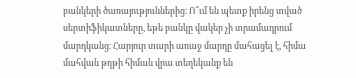բանկերի ծառայություններից։ Ո՞ւմ են պետք իրենց տված սերտիֆիկատները, եթե բանկը վակեր չի տրամադրում մարդկանց։ Հարյուր տարի առաջ մարդը մահացել է, հիմա մահվան թղթի հիման վրա տեղեկանք են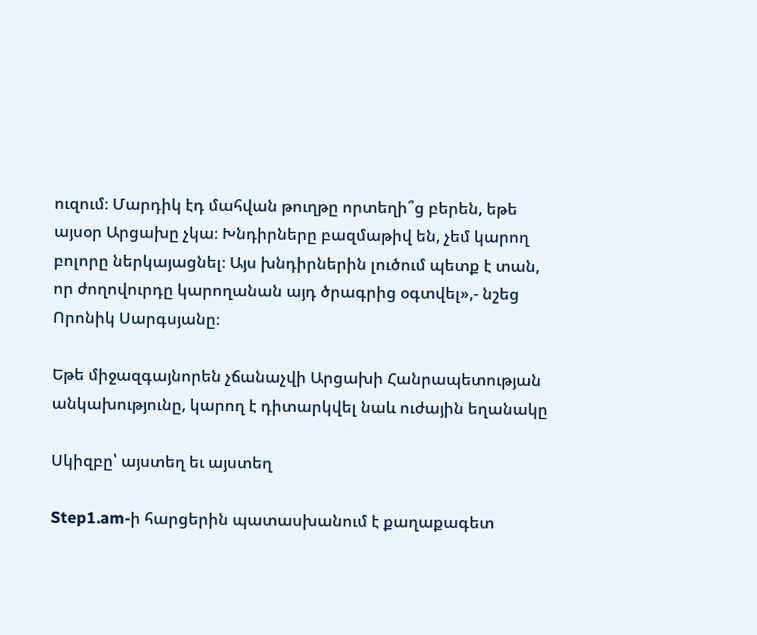ուզում։ Մարդիկ էդ մահվան թուղթը որտեղի՞ց բերեն, եթե այսօր Արցախը չկա։ Խնդիրները բազմաթիվ են, չեմ կարող բոլորը ներկայացնել։ Այս խնդիրներին լուծում պետք է տան, որ ժողովուրդը կարողանան այդ ծրագրից օգտվել»,- նշեց Որոնիկ Սարգսյանը։

Եթե միջազգայնորեն չճանաչվի Արցախի Հանրապետության անկախությունը, կարող է դիտարկվել նաև ուժային եղանակը

Սկիզբը՝ այստեղ եւ այստեղ

Step1.am-ի հարցերին պատասխանում է քաղաքագետ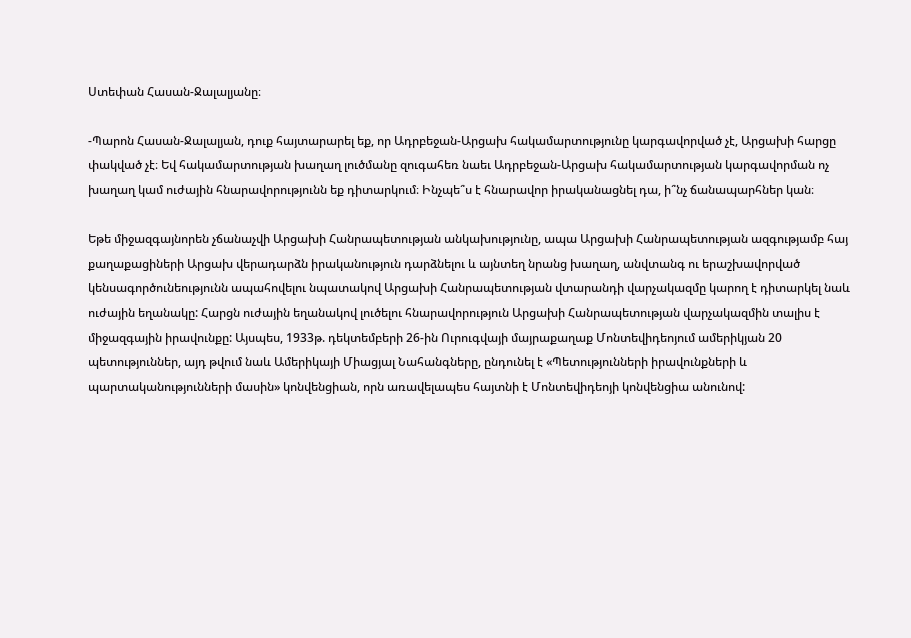Ստեփան Հասան-Ջալալյանը։

-Պարոն Հասան-Ջալալյան, դուք հայտարարել եք, որ Ադրբեջան-Արցախ հակամարտությունը կարգավորված չէ, Արցախի հարցը փակված չէ։ Եվ հակամարտության խաղաղ լուծմանը զուգահեռ նաեւ Ադրբեջան-Արցախ հակամարտության կարգավորման ոչ խաղաղ կամ ուժային հնարավորությունն եք դիտարկում։ Ինչպե՞ս է հնարավոր իրականացնել դա, ի՞նչ ճանապարհներ կան։

Եթե միջազգայնորեն չճանաչվի Արցախի Հանրապետության անկախությունը, ապա Արցախի Հանրապետության ազգությամբ հայ քաղաքացիների Արցախ վերադարձն իրականություն դարձնելու և այնտեղ նրանց խաղաղ, անվտանգ ու երաշխավորված կենսագործունեությունն ապահովելու նպատակով Արցախի Հանրապետության վտարանդի վարչակազմը կարող է դիտարկել նաև ուժային եղանակը: Հարցն ուժային եղանակով լուծելու հնարավորություն Արցախի Հանրապետության վարչակազմին տալիս է միջազգային իրավունքը: Այսպես, 1933թ. դեկտեմբերի 26-ին Ուրուգվայի մայրաքաղաք Մոնտեվիդեոյում ամերիկյան 20 պետություններ, այդ թվում նաև Ամերիկայի Միացյալ Նահանգները, ընդունել է «Պետությունների իրավունքների և պարտականությունների մասին» կոնվենցիան, որն առավելապես հայտնի է Մոնտեվիդեոյի կոնվենցիա անունով: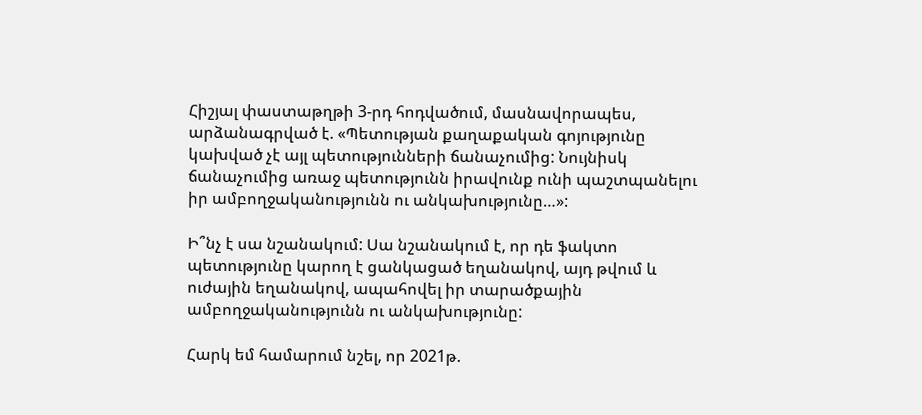Հիշյալ փաստաթղթի 3-րդ հոդվածում, մասնավորապես, արձանագրված է. «Պետության քաղաքական գոյությունը կախված չէ այլ պետությունների ճանաչումից: Նույնիսկ ճանաչումից առաջ պետությունն իրավունք ունի պաշտպանելու իր ամբողջականությունն ու անկախությունը…»:

Ի՞նչ է սա նշանակում: Սա նշանակում է, որ դե ֆակտո պետությունը կարող է ցանկացած եղանակով, այդ թվում և ուժային եղանակով, ապահովել իր տարածքային ամբողջականությունն ու անկախությունը:

Հարկ եմ համարում նշել, որ 2021թ.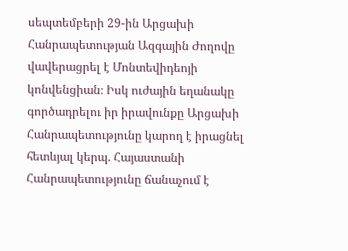սեպտեմբերի 29-ին Արցախի Հանրապետության Ազգային Ժողովը վավերացրել է Մոնտեվիդեոյի կոնվենցիան։ Իսկ ուժային եղանակը գործադրելու իր իրավունքը Արցախի Հանրապետությունը կարող է իրացնել հետևյալ կերպ. Հայաստանի Հանրապետությունը ճանաչում է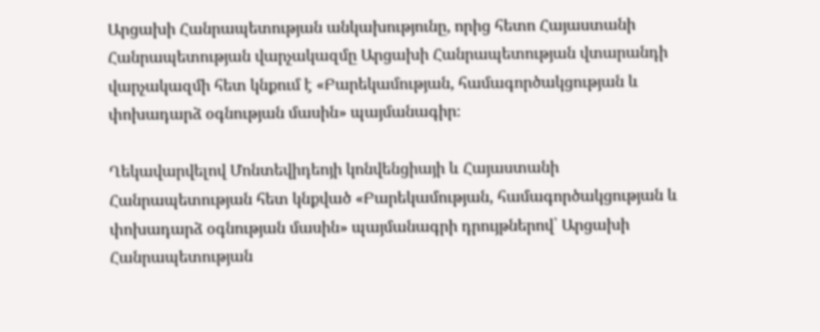Արցախի Հանրապետության անկախությունը, որից հետո Հայաստանի Հանրապետության վարչակազմը Արցախի Հանրապետության վտարանդի վարչակազմի հետ կնքում է «Բարեկամության, համագործակցության և փոխադարձ օգնության մասին» պայմանագիր։

Ղեկավարվելով Մոնտեվիդեոյի կոնվենցիայի և Հայաստանի Հանրապետության հետ կնքված «Բարեկամության, համագործակցության և փոխադարձ օգնության մասին» պայմանագրի դրույթներով՝ Արցախի Հանրապետության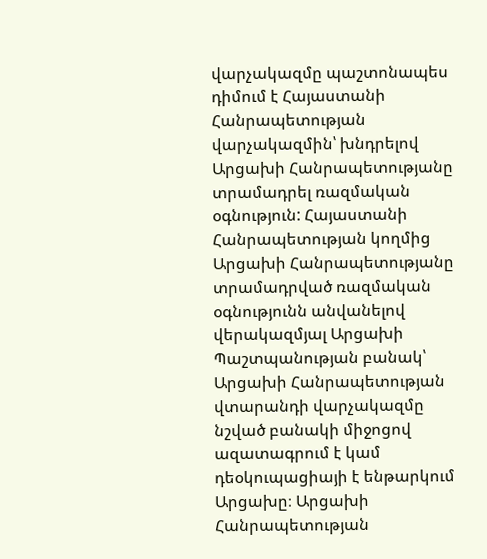վարչակազմը պաշտոնապես դիմում է Հայաստանի Հանրապետության վարչակազմին՝ խնդրելով Արցախի Հանրապետությանը տրամադրել ռազմական օգնություն: Հայաստանի Հանրապետության կողմից Արցախի Հանրապետությանը տրամադրված ռազմական օգնությունն անվանելով վերակազմյալ Արցախի Պաշտպանության բանակ՝ Արցախի Հանրապետության վտարանդի վարչակազմը նշված բանակի միջոցով ազատագրում է կամ դեօկուպացիայի է ենթարկում Արցախը։ Արցախի Հանրապետության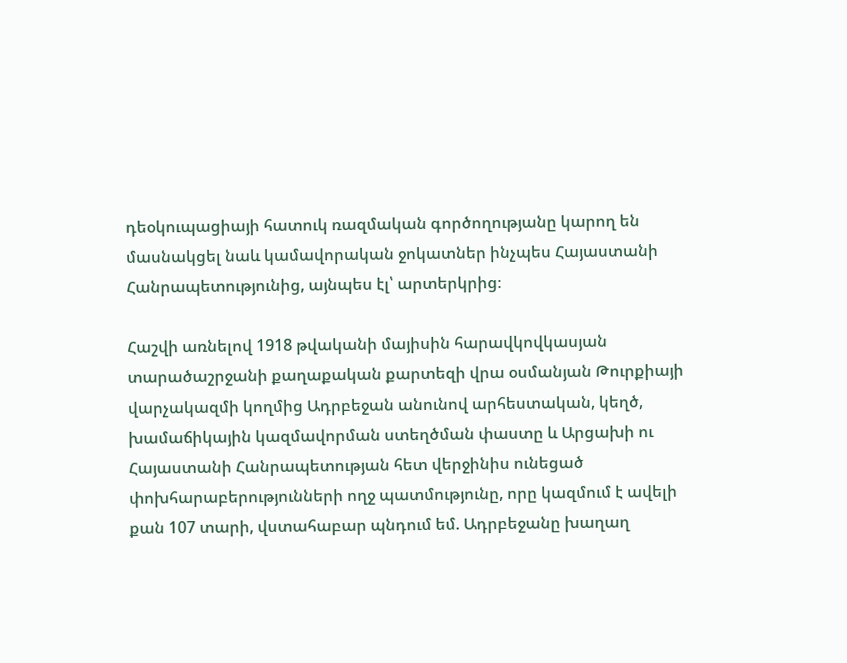դեօկուպացիայի հատուկ ռազմական գործողությանը կարող են մասնակցել նաև կամավորական ջոկատներ ինչպես Հայաստանի Հանրապետությունից, այնպես էլ՝ արտերկրից։

Հաշվի առնելով 1918 թվականի մայիսին հարավկովկասյան տարածաշրջանի քաղաքական քարտեզի վրա օսմանյան Թուրքիայի վարչակազմի կողմից Ադրբեջան անունով արհեստական, կեղծ, խամաճիկային կազմավորման ստեղծման փաստը և Արցախի ու Հայաստանի Հանրապետության հետ վերջինիս ունեցած փոխհարաբերությունների ողջ պատմությունը, որը կազմում է ավելի քան 107 տարի, վստահաբար պնդում եմ. Ադրբեջանը խաղաղ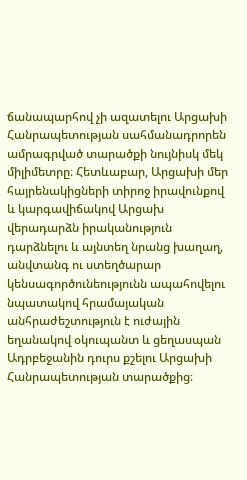ճանապարհով չի ազատելու Արցախի Հանրապետության սահմանադրորեն ամրագրված տարածքի նույնիսկ մեկ միլիմետրը։ Հետևաբար, Արցախի մեր հայրենակիցների տիրոջ իրավունքով և կարգավիճակով Արցախ վերադարձն իրականություն դարձնելու և այնտեղ նրանց խաղաղ, անվտանգ ու ստեղծարար կենսագործունեությունն ապահովելու նպատակով հրամայական անհրաժեշտություն է ուժային եղանակով օկուպանտ և ցեղասպան Ադրբեջանին դուրս քշելու Արցախի Հանրապետության տարածքից։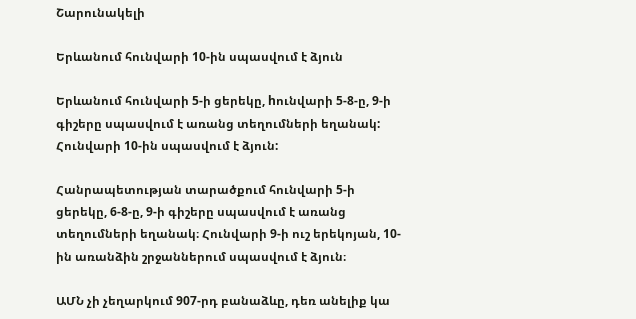Շարունակելի

Երևանում հունվարի 10-ին սպասվում է ձյուն

Երևանում հունվարի 5-ի ցերեկը, hունվարի 5-8-ը, 9-ի գիշերը սպասվում է առանց տեղումների եղանակ: Հունվարի 10-ին սպասվում է ձյուն:

Հանրապետության տարածքում հունվարի 5-ի ցերեկը, 6-8-ը, 9-ի գիշերը սպասվում է առանց տեղումների եղանակ։ Հունվարի 9-ի ուշ երեկոյան, 10-ին առանձին շրջաններում սպասվում է ձյուն։

ԱՄՆ չի չեղարկում 907-րդ բանաձևը, դեռ անելիք կա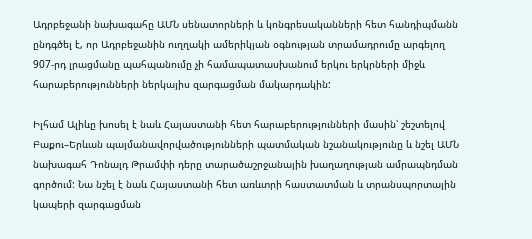Ադրբեջանի նախագահը ԱՄՆ սենատորների և կոնգրեսականների հետ հանդիպմանն ընդգծել է, որ Ադրբեջանին ուղղակի ամերիկյան օգնության տրամադրումը արգելող 907-րդ լրացմանը պահպանումը չի համապատասխանում երկու երկրների միջև հարաբերությունների ներկայիս զարգացման մակարդակին:

Իլհամ Ալիևը խոսել է նաև Հայաստանի հետ հարաբերությունների մասին՝ շեշտելով Բաքու–Երևան պայմանավորվածությունների պատմական նշանակությունը և նշել ԱՄՆ նախագահ Դոնալդ Թրամփի դերը տարածաշրջանային խաղաղության ամրապնդման գործում: Նա նշել է նաև Հայաստանի հետ առևտրի հաստատման և տրանսպորտային կապերի զարգացման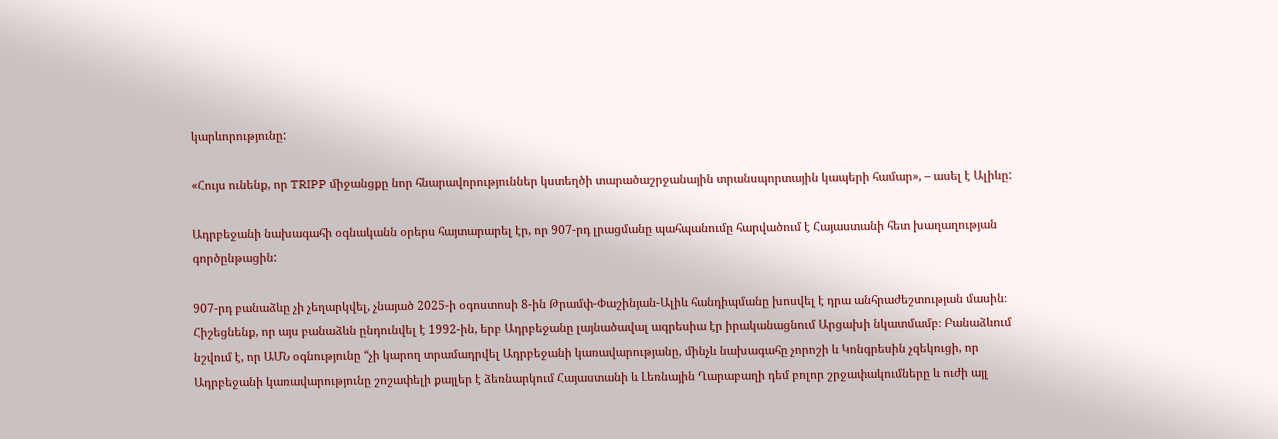կարևորությունը:

«Հույս ունենք, որ TRIPP միջանցքը նոր հնարավորություններ կստեղծի տարածաշրջանային տրանսպորտային կապերի համար», – ասել է Ալիևը:

Ադրբեջանի նախագահի օգնականն օրերս հայտարարել էր, որ 907-րդ լրացմանը պահպանումը հարվածում է Հայաստանի հետ խաղաղության գործընթացին:

907-րդ բանաձևը չի չեղարկվել, չնայած 2025-ի օգոստոսի 8-ին Թրամփ-Փաշինյան-Ալիև հանդիպմանը խոսվել է դրա անհրաժեշտության մասին։ Հիշեցնենք, որ այս բանաձևն ընդունվել է 1992-ին, երբ Ադրբեջանը լայնածավալ ագրեսիա էր իրականացնում Արցախի նկատմամբ։ Բանաձևում նշվում է, որ ԱՄՆ օգնությունը “չի կարող տրամադրվել Ադրբեջանի կառավարությանը, մինչև նախագահը չորոշի և Կոնգրեսին չզեկուցի, որ Ադրբեջանի կառավարությունը շոշափելի քայլեր է ձեռնարկում Հայաստանի և Լեռնային Ղարաբաղի դեմ բոլոր շրջափակումները և ուժի այլ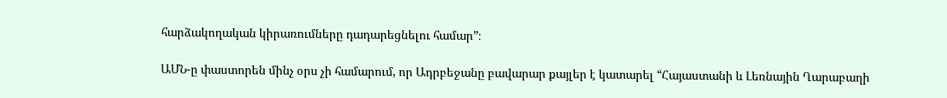հարձակողական կիրառումները դադարեցնելու համար”։

ԱՄՆ-ը փաստորեն մինչ օրս չի համարում, որ Ադրբեջանը բավարար քայլեր է կատարել “Հայաստանի և Լեռնային Ղարաբաղի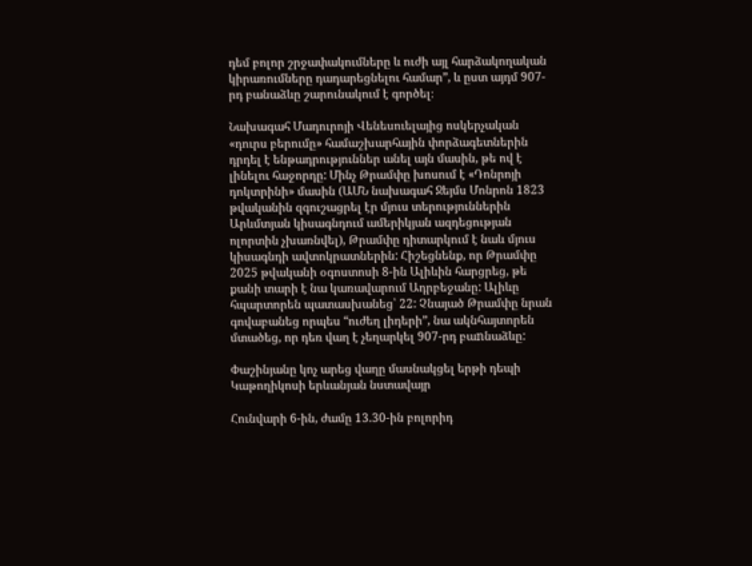դեմ բոլոր շրջափակումները և ուժի այլ հարձակողական կիրառումները դադարեցնելու համար”, և ըստ այդմ 907-րդ բանաձևը շարունակում է գործել։

Նախագահ Մադուրոյի Վենեսուելայից ոսկերչական «դուրս բերումը» համաշխարհային փորձագետներին դրդել է ենթադրություններ անել այն մասին, թե ով է լինելու հաջորդը: Մինչ Թրամփը խոսում է «Դոնրոյի դոկտրինի» մասին (ԱՄՆ նախագահ Ջեյմս Մոնրոն 1823 թվականին զգուշացրել էր մյուս տերություններին Արևմտյան կիսագնդում ամերիկյան ազդեցության ոլորտին չխառնվել), Թրամփը դիտարկում է նաև մյուս կիսագնդի ավտոկրատներին: Հիշեցնենք, որ Թրամփը 2025 թվականի օգոստոսի 8-ին Ալիևին հարցրեց, թե քանի տարի է նա կառավարում Ադրբեջանը: Ալիևը հպարտորեն պատասխանեց՝ 22: Չնայած Թրամփը նրան գովաբանեց որպես “ուժեղ լիդերի”, նա ակնհայտորեն մտածեց, որ դեռ վաղ է չեղարկել 907-րդ բաnնաձևը:

Փաշինյանը կոչ արեց վաղը մասնակցել երթի դեպի Կաթողիկոսի երևանյան նստավայր

Հունվարի 6-ին, ժամը 13.30-ին բոլորիդ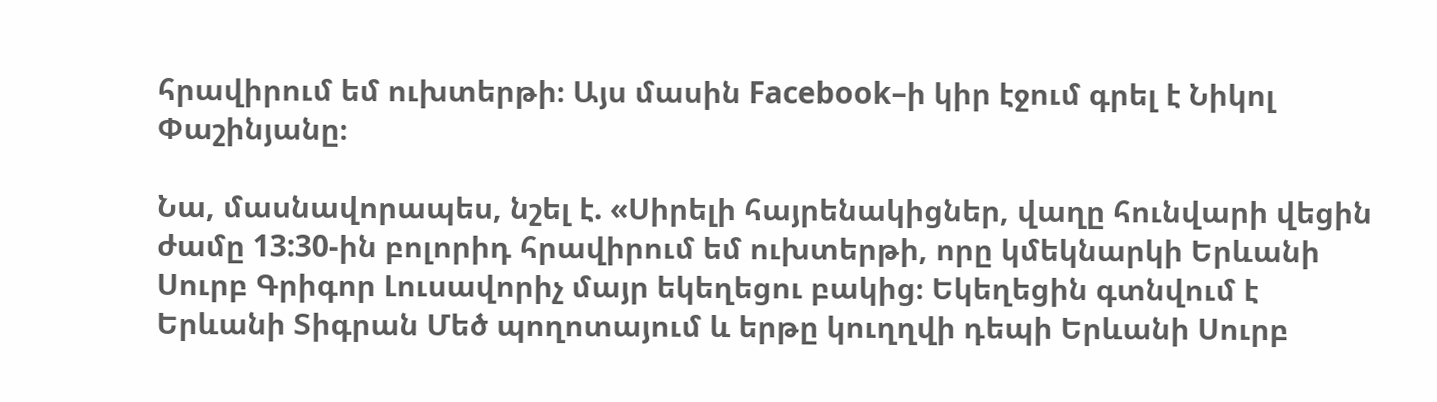հրավիրում եմ ուխտերթի։ Այս մասին Facebook–ի կիր էջում գրել է Նիկոլ Փաշինյանը։

Նա, մասնավորապես, նշել է. «Սիրելի հայրենակիցներ, վաղը հունվարի վեցին ժամը 13:30-ին բոլորիդ հրավիրում եմ ուխտերթի, որը կմեկնարկի Երևանի Սուրբ Գրիգոր Լուսավորիչ մայր եկեղեցու բակից։ Եկեղեցին գտնվում է Երևանի Տիգրան Մեծ պողոտայում և երթը կուղղվի դեպի Երևանի Սուրբ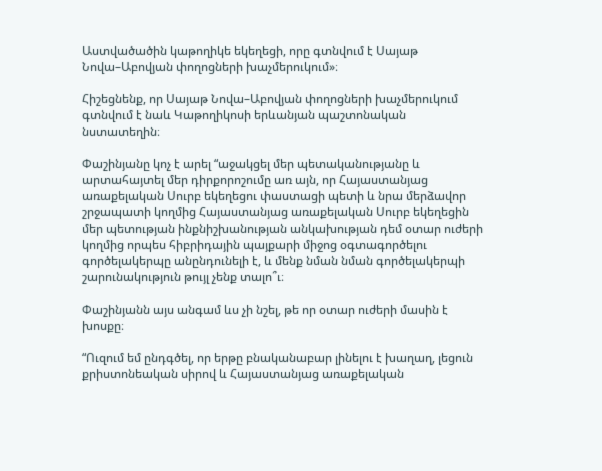Աստվածածին կաթողիկե եկեղեցի, որը գտնվում է Սայաթ Նովա–Աբովյան փողոցների խաչմերուկում»։

Հիշեցնենք, որ Սայաթ Նովա–Աբովյան փողոցների խաչմերուկում գտնվում է նաև Կաթողիկոսի երևանյան պաշտոնական նստատեղին։

Փաշինյանը կոչ է արել “աջակցել մեր պետականությանը և արտահայտել մեր դիրքորոշումը առ այն, որ Հայաստանյաց առաքելական Սուրբ եկեղեցու փաստացի պետի և նրա մերձավոր շրջապատի կողմից Հայաստանյաց առաքելական Սուրբ եկեղեցին մեր պետության ինքնիշխանության անկախության դեմ օտար ուժերի կողմից որպես հիբրիդային պայքարի միջոց օգտագործելու գործելակերպը անընդունելի է, և մենք նման նման գործելակերպի շարունակություն թույլ չենք տալո՞ւ։

Փաշինյանն այս անգամ ևս չի նշել, թե որ օտար ուժերի մասին է խոսքը։

“Ուզում եմ ընդգծել, որ երթը բնականաբար լինելու է խաղաղ, լեցուն քրիստոնեական սիրով և Հայաստանյաց առաքելական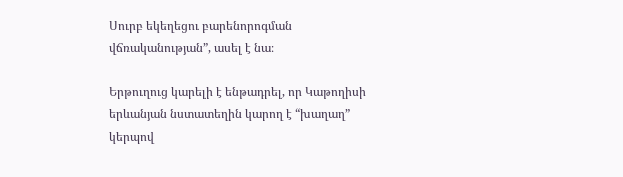Սուրբ եկեղեցու բարենորոգման վճռականության”, ասել է նա։

Երթուղուց կարելի է ենթադրել, որ Կաթողիսի երևանյան նստատեղին կարող է “խաղաղ” կերպով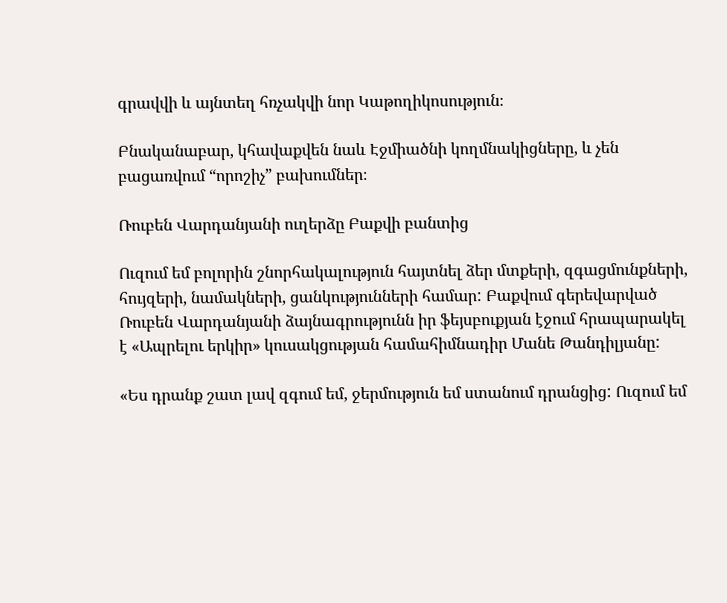գրավվի և այնտեղ հռչակվի նոր Կաթողիկոսություն։

Բնականաբար, կհավաքվեն նաև Էջմիածնի կողմնակիցները, և չեն բացառվում “որոշիչ” բախումներ։

Ռուբեն Վարդանյանի ուղերձը Բաքվի բանտից

Ուզում եմ բոլորին շնորհակալություն հայտնել ձեր մտքերի, զգացմունքների, հույզերի, նամակների, ցանկությունների համար: Բաքվում գերեվարված Ռուբեն Վարդանյանի ձայնագրությունն իր ֆեյսբուքյան էջում հրապարակել է «Ապրելու երկիր» կուսակցության համահիմնադիր Մանե Թանդիլյանը:

«Ես դրանք շատ լավ զգում եմ, ջերմություն եմ ստանում դրանցից: Ուզում եմ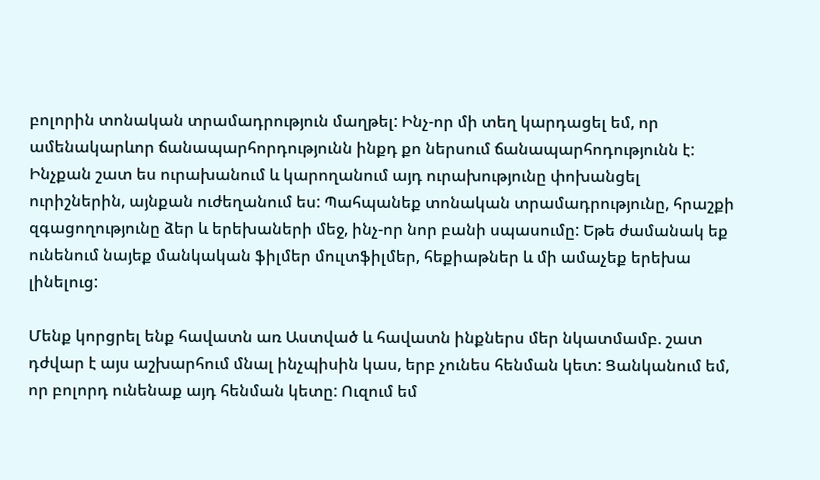բոլորին տոնական տրամադրություն մաղթել: Ինչ-որ մի տեղ կարդացել եմ, որ ամենակարևոր ճանապարհորդությունն ինքդ քո ներսում ճանապարհոդությունն է: Ինչքան շատ ես ուրախանում և կարողանում այդ ուրախությունը փոխանցել ուրիշներին, այնքան ուժեղանում ես: Պահպանեք տոնական տրամադրությունը, հրաշքի զգացողությունը ձեր և երեխաների մեջ, ինչ-որ նոր բանի սպասումը: Եթե ժամանակ եք ունենում նայեք մանկական ֆիլմեր մուլտֆիլմեր, հեքիաթներ և մի ամաչեք երեխա լինելուց:

Մենք կորցրել ենք հավատն առ Աստված և հավատն ինքներս մեր նկատմամբ. շատ դժվար է այս աշխարհում մնալ ինչպիսին կաս, երբ չունես հենման կետ: Ցանկանում եմ, որ բոլորդ ունենաք այդ հենման կետը: Ուզում եմ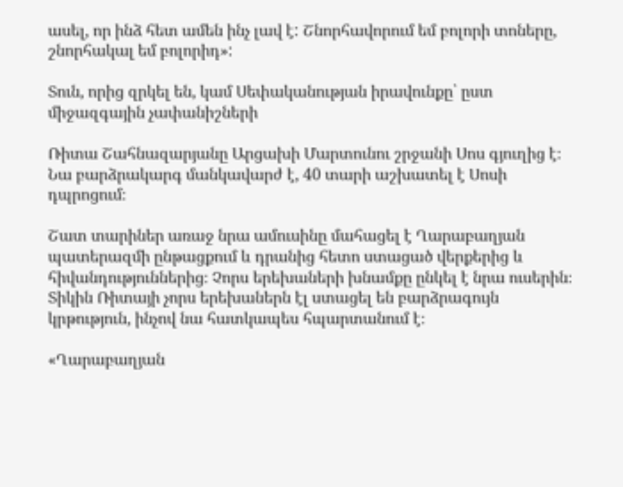ասել, որ ինձ հետ ամեն ինչ լավ է: Շնորհավորում եմ բոլորի տոները, շնորհակալ եմ բոլորիդ»:

Տուն, որից զրկել են, կամ Սեփականության իրավունքը՝ ըստ միջազգային չափանիշների

Ռիտա Շահնազարյանը Արցախի Մարտունու շրջանի Սոս գյուղից է։ Նա բարձրակարգ մանկավարժ է, 40 տարի աշխատել է Սոսի դպրոցում։

Շատ տարիներ առաջ նրա ամուսինը մահացել է Ղարաբաղյան պատերազմի ընթացքում և դրանից հետո ստացած վերքերից և հիվանդություններից։ Չորս երեխաների խնամքը ընկել է նրա ուսերին։ Տիկին Ռիտայի չորս երեխաներն էլ ստացել են բարձրագույն կրթություն, ինչով նա հատկապես հպարտանում է։

«Ղարաբաղյան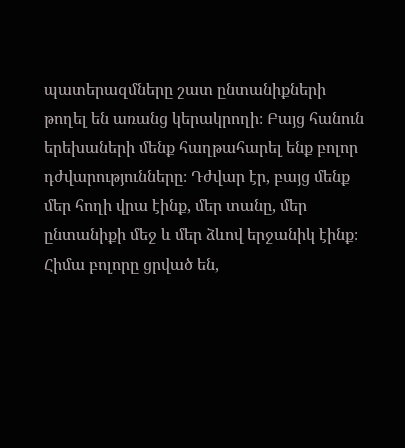պատերազմները շատ ընտանիքների թողել են առանց կերակրողի։ Բայց հանուն երեխաների մենք հաղթահարել ենք բոլոր դժվարությունները։ Դժվար էր, բայց մենք մեր հողի վրա էինք, մեր տանը, մեր ընտանիքի մեջ և մեր ձևով երջանիկ էինք։ Հիմա բոլորը ցրված են,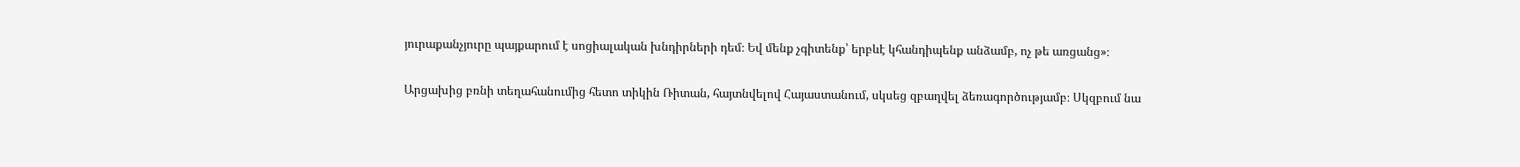յուրաքանչյուրը պայքարում է սոցիալական խնդիրների դեմ։ Եվ մենք չգիտենք՝ երբևէ կհանդիպենք անձամբ, ոչ թե առցանց»։

Արցախից բռնի տեղահանումից հետո տիկին Ռիտան, հայտնվելով Հայաստանում, սկսեց զբաղվել ձեռագործությամբ։ Սկզբում նա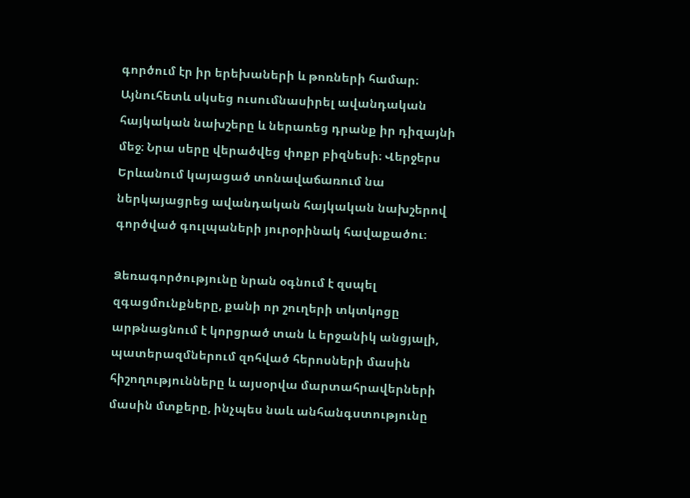գործում էր իր երեխաների և թոռների համար։ Այնուհետև սկսեց ուսումնասիրել ավանդական հայկական նախշերը և ներառեց դրանք իր դիզայնի մեջ։ Նրա սերը վերածվեց փոքր բիզնեսի։ Վերջերս Երևանում կայացած տոնավաճառում նա ներկայացրեց ավանդական հայկական նախշերով գործված գուլպաների յուրօրինակ հավաքածու։

Ձեռագործությունը նրան օգնում է զսպել զգացմունքները, քանի որ շուղերի տկտկոցը արթնացնում է կորցրած տան և երջանիկ անցյալի, պատերազմներում զոհված հերոսների մասին հիշողությունները և այսօրվա մարտահրավերների մասին մտքերը, ինչպես նաև անհանգստությունը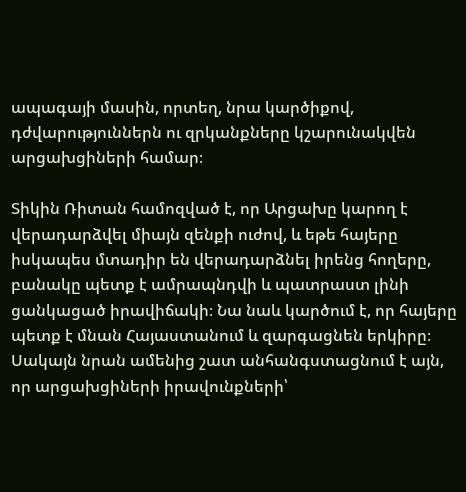ապագայի մասին, որտեղ, նրա կարծիքով, դժվարություններն ու զրկանքները կշարունակվեն արցախցիների համար։

Տիկին Ռիտան համոզված է, որ Արցախը կարող է վերադարձվել միայն զենքի ուժով, և եթե հայերը իսկապես մտադիր են վերադարձնել իրենց հողերը, բանակը պետք է ամրապնդվի և պատրաստ լինի ցանկացած իրավիճակի։ Նա նաև կարծում է, որ հայերը պետք է մնան Հայաստանում և զարգացնեն երկիրը։ Սակայն նրան ամենից շատ անհանգստացնում է այն, որ արցախցիների իրավունքների՝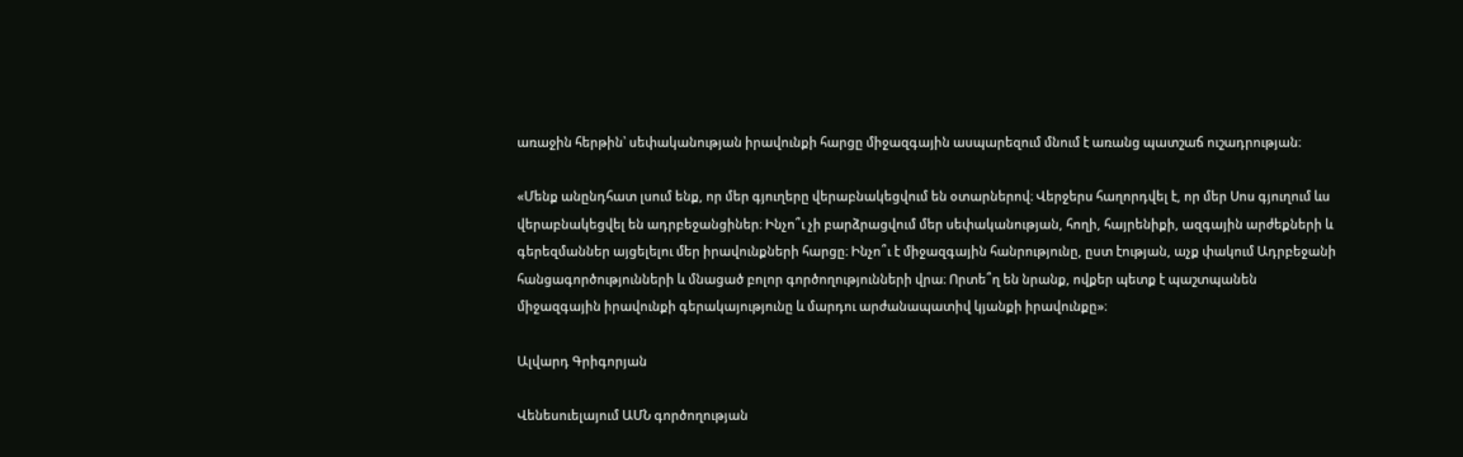առաջին հերթին՝ սեփականության իրավունքի հարցը միջազգային ասպարեզում մնում է առանց պատշաճ ուշադրության։

«Մենք անընդհատ լսում ենք, որ մեր գյուղերը վերաբնակեցվում են օտարներով։ Վերջերս հաղորդվել է, որ մեր Սոս գյուղում ևս վերաբնակեցվել են ադրբեջանցիներ։ Ինչո՞ւ չի բարձրացվում մեր սեփականության, հողի, հայրենիքի, ազգային արժեքների և գերեզմաններ այցելելու մեր իրավունքների հարցը։ Ինչո՞ւ է միջազգային հանրությունը, ըստ էության, աչք փակում Ադրբեջանի հանցագործությունների և մնացած բոլոր գործողությունների վրա։ Որտե՞ղ են նրանք, ովքեր պետք է պաշտպանեն միջազգային իրավունքի գերակայությունը և մարդու արժանապատիվ կյանքի իրավունքը»։

Ալվարդ Գրիգորյան

Վենեսուելայում ԱՄՆ գործողության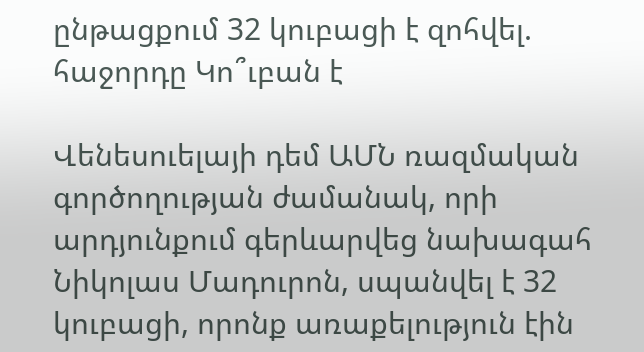ընթացքում 32 կուբացի է զոհվել. հաջորդը Կո՞ւբան է

Վենեսուելայի դեմ ԱՄՆ ռազմական գործողության ժամանակ, որի արդյունքում գերևարվեց նախագահ Նիկոլաս Մադուրոն, սպանվել է 32 կուբացի, որոնք առաքելություն էին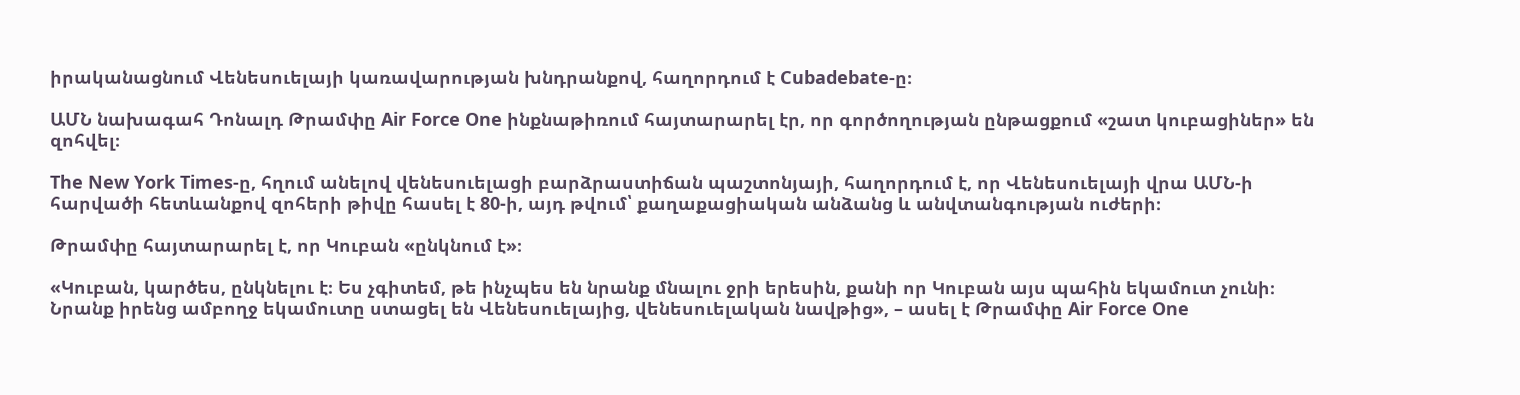իրականացնում Վենեսուելայի կառավարության խնդրանքով, հաղորդում է Cubadebate-ը։

ԱՄՆ նախագահ Դոնալդ Թրամփը Air Force One ինքնաթիռում հայտարարել էր, որ գործողության ընթացքում «շատ կուբացիներ» են զոհվել։

The New York Times-ը, հղում անելով վենեսուելացի բարձրաստիճան պաշտոնյայի, հաղորդում է, որ Վենեսուելայի վրա ԱՄՆ-ի հարվածի հետևանքով զոհերի թիվը հասել է 80-ի, այդ թվում՝ քաղաքացիական անձանց և անվտանգության ուժերի։

Թրամփը հայտարարել է, որ Կուբան «ընկնում է»։

«Կուբան, կարծես, ընկնելու է։ Ես չգիտեմ, թե ինչպես են նրանք մնալու ջրի երեսին, քանի որ Կուբան այս պահին եկամուտ չունի։ Նրանք իրենց ամբողջ եկամուտը ստացել են Վենեսուելայից, վենեսուելական նավթից», – ասել է Թրամփը Air Force One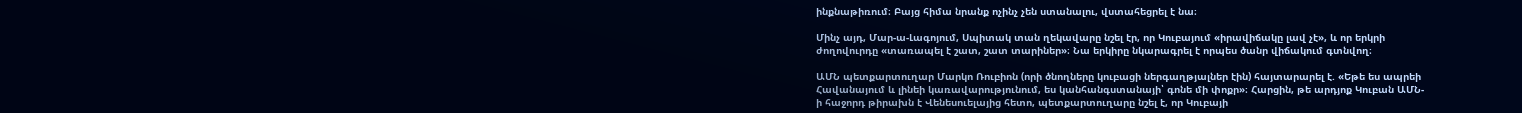ինքնաթիռում։ Բայց հիմա նրանք ոչինչ չեն ստանալու, վստահեցրել է նա։

Մինչ այդ, Մար-ա-Լագոյում, Սպիտակ տան ղեկավարը նշել էր, որ Կուբայում «իրավիճակը լավ չէ», և որ երկրի ժողովուրդը «տառապել է շատ, շատ տարիներ»։ Նա երկիրը նկարագրել է որպես ծանր վիճակում գտնվող։

ԱՄՆ պետքարտուղար Մարկո Ռուբիոն (որի ծնողները կուբացի ներգաղթյալներ էին) հայտարարել է. «Եթե ես ապրեի Հավանայում և լինեի կառավարությունում, ես կանհանգստանայի՝ գոնե մի փոքր»։ Հարցին, թե արդյոք Կուբան ԱՄՆ-ի հաջորդ թիրախն է Վենեսուելայից հետո, պետքարտուղարը նշել է, որ Կուբայի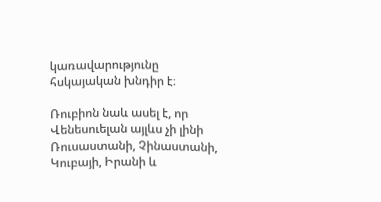կառավարությունը հսկայական խնդիր է։

Ռուբիոն նաև ասել է, որ Վենեսուելան այլևս չի լինի Ռուսաստանի, Չինաստանի, Կուբայի, Իրանի և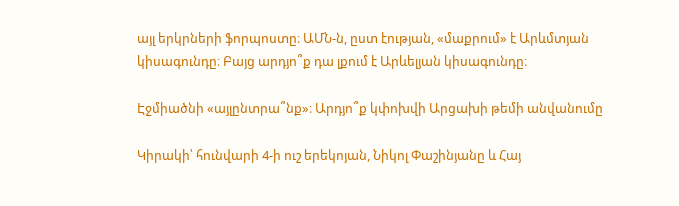այլ երկրների ֆորպոստը։ ԱՄՆ-ն, ըստ էության, «մաքրում» է Արևմտյան կիսագունդը։ Բայց արդյո՞ք դա լքում է Արևելյան կիսագունդը։

Էջմիածնի «այլընտրա՞նք»։ Արդյո՞ք կփոխվի Արցախի թեմի անվանումը

Կիրակի՝ հունվարի 4-ի ուշ երեկոյան, Նիկոլ Փաշինյանը և Հայ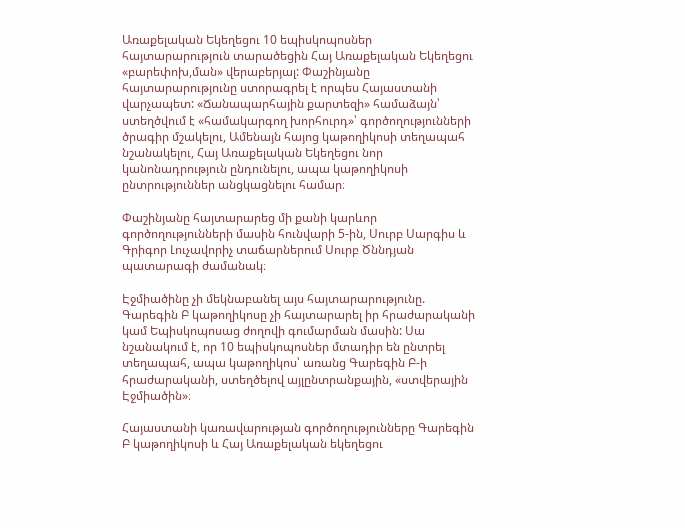Առաքելական Եկեղեցու 10 եպիսկոպոսներ հայտարարություն տարածեցին Հայ Առաքելական Եկեղեցու «բարեփոխ,ման» վերաբերյալ: Փաշինյանը հայտարարությունը ստորագրել է որպես Հայաստանի վարչապետ: «Ճանապարհային քարտեզի» համաձայն՝ ստեղծվում է «համակարգող խորհուրդ»՝ գործողությունների ծրագիր մշակելու, Ամենայն հայոց կաթողիկոսի տեղապահ նշանակելու, Հայ Առաքելական Եկեղեցու նոր կանոնադրություն ընդունելու, ապա կաթողիկոսի ընտրություններ անցկացնելու համար։

Փաշինյանը հայտարարեց մի քանի կարևոր գործողությունների մասին հունվարի 5-ին, Սուրբ Սարգիս և Գրիգոր Լուչավորիչ տաճարներում Սուրբ Ծննդյան պատարագի ժամանակ։

Էջմիածինը չի մեկնաբանել այս հայտարարությունը. Գարեգին Բ կաթողիկոսը չի հայտարարել իր հրաժարականի կամ Եպիսկոպոսաց ժողովի գումարման մասին: Սա նշանակում է, որ 10 եպիսկոպոսներ մտադիր են ընտրել տեղապահ, ապա կաթողիկոս՝ առանց Գարեգին Բ-ի հրաժարականի, ստեղծելով այլընտրանքային, «ստվերային Էջմիածին»։

Հայաստանի կառավարության գործողությունները Գարեգին Բ կաթողիկոսի և Հայ Առաքելական եկեղեցու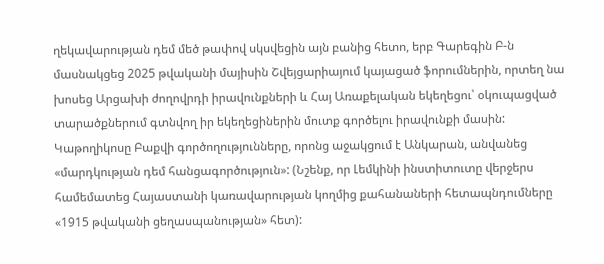ղեկավարության դեմ մեծ թափով սկսվեցին այն բանից հետո, երբ Գարեգին Բ-ն մասնակցեց 2025 թվականի մայիսին Շվեյցարիայում կայացած ֆորումներին, որտեղ նա խոսեց Արցախի ժողովրդի իրավունքների և Հայ Առաքելական եկեղեցու՝ օկուպացված տարածքներում գտնվող իր եկեղեցիներին մուտք գործելու իրավունքի մասին: Կաթողիկոսը Բաքվի գործողությունները, որոնց աջակցում է Անկարան, անվանեց «մարդկության դեմ հանցագործություն»: (Նշենք, որ Լեմկինի ինստիտուտը վերջերս համեմատեց Հայաստանի կառավարության կողմից քահանաների հետապնդումները «1915 թվականի ցեղասպանության» հետ):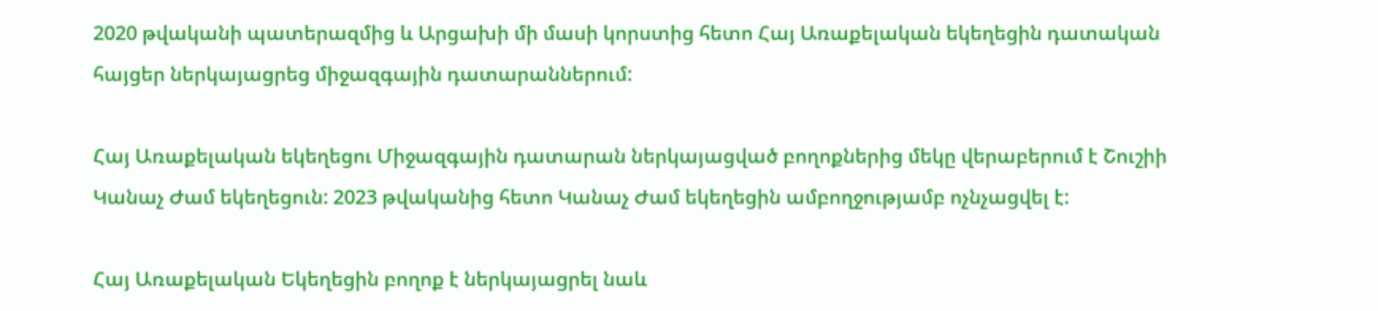2020 թվականի պատերազմից և Արցախի մի մասի կորստից հետո Հայ Առաքելական եկեղեցին դատական հայցեր ներկայացրեց միջազգային դատարաններում:

Հայ Առաքելական եկեղեցու Միջազգային դատարան ներկայացված բողոքներից մեկը վերաբերում է Շուշիի Կանաչ Ժամ եկեղեցուն: 2023 թվականից հետո Կանաչ Ժամ եկեղեցին ամբողջությամբ ոչնչացվել է:

Հայ Առաքելական Եկեղեցին բողոք է ներկայացրել նաև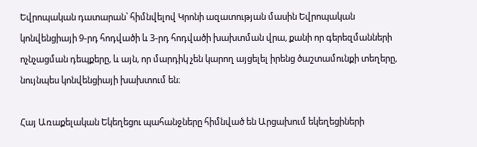Եվրոպական դատարան՝ հիմնվելով Կրոնի ազատության մասին Եվրոպական կոնվենցիայի 9-րդ հոդվածի և 3-րդ հոդվածի խախտման վրա, քանի որ գերեզմանների ոչնչացման դեպքերը, և այն, որ մարդիկ չեն կարող այցելել իրենց ծաշտամունքի տեղերը, նույնպես կոնվենցիայի խախտում են։

Հայ Առաքելական Եկեղեցու պահանջները հիմնված են Արցախում եկեղեցիների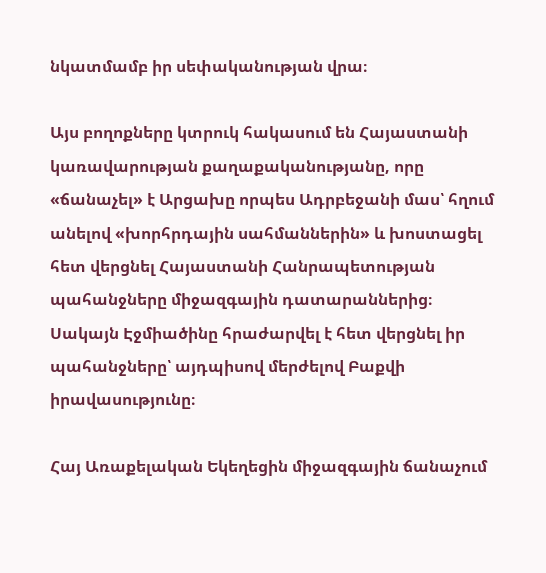նկատմամբ իր սեփականության վրա։

Այս բողոքները կտրուկ հակասում են Հայաստանի կառավարության քաղաքականությանը, որը «ճանաչել» է Արցախը որպես Ադրբեջանի մաս՝ հղում անելով «խորհրդային սահմաններին» և խոստացել հետ վերցնել Հայաստանի Հանրապետության պահանջները միջազգային դատարաններից։ Սակայն Էջմիածինը հրաժարվել է հետ վերցնել իր պահանջները՝ այդպիսով մերժելով Բաքվի իրավասությունը։

Հայ Առաքելական Եկեղեցին միջազգային ճանաչում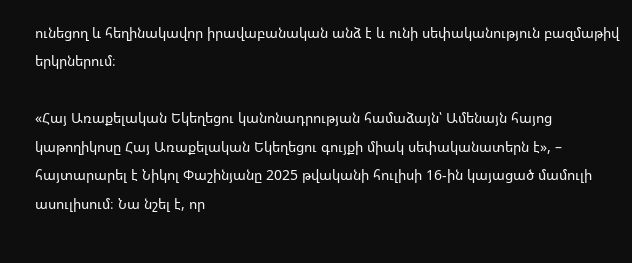ունեցող և հեղինակավոր իրավաբանական անձ է և ունի սեփականություն բազմաթիվ երկրներում։

«Հայ Առաքելական Եկեղեցու կանոնադրության համաձայն՝ Ամենայն հայոց կաթողիկոսը Հայ Առաքելական Եկեղեցու գույքի միակ սեփականատերն է», – հայտարարել է Նիկոլ Փաշինյանը 2025 թվականի հուլիսի 16-ին կայացած մամուլի ասուլիսում։ Նա նշել է, որ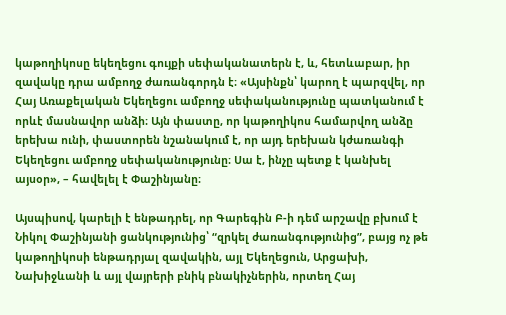կաթողիկոսը եկեղեցու գույքի սեփականատերն է, և, հետևաբար, իր զավակը դրա ամբողջ ժառանգորդն է։ «Այսինքն՝ կարող է պարզվել, որ Հայ Առաքելական Եկեղեցու ամբողջ սեփականությունը պատկանում է որևէ մասնավոր անձի։ Այն փաստը, որ կաթողիկոս համարվող անձը երեխա ունի, փաստորեն նշանակում է, որ այդ երեխան կժառանգի Եկեղեցու ամբողջ սեփականությունը։ Սա է, ինչը պետք է կանխել այսօր», – հավելել է Փաշինյանը։

Այսպիսով, կարելի է ենթադրել, որ Գարեգին Բ-ի դեմ արշավը բխում է Նիկոլ Փաշինյանի ցանկությունից՝ “զրկել ժառանգությունից”, բայց ոչ թե կաթողիկոսի ենթադրյալ զավակին, այլ Եկեղեցուն, Արցախի, Նախիջևանի և այլ վայրերի բնիկ բնակիչներին, որտեղ Հայ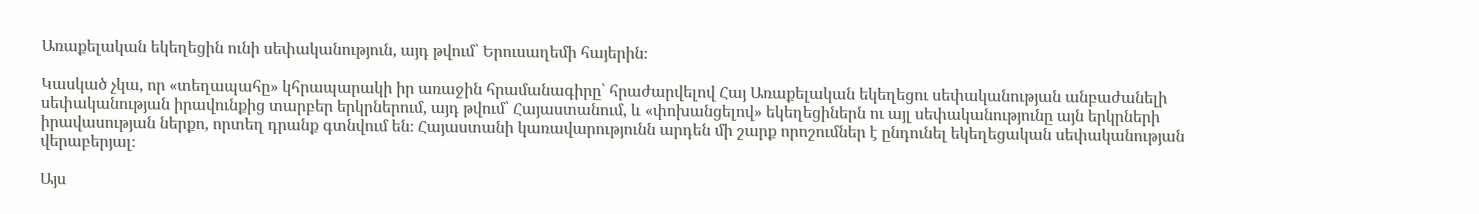Առաքելական եկեղեցին ունի սեփականություն, այդ թվում՝ Երուսաղեմի հայերին։

Կասկած չկա, որ «տեղապահը» կհրապարակի իր առաջին հրամանագիրը՝ հրաժարվելով Հայ Առաքելական եկեղեցու սեփականության անբաժանելի սեփականության իրավունքից տարբեր երկրներում, այդ թվում՝ Հայաստանում, և «փոխանցելով» եկեղեցիներն ու այլ սեփականությունը այն երկրների իրավասության ներքո, որտեղ դրանք գտնվում են։ Հայաստանի կառավարությունն արդեն մի շարք որոշումներ է ընդունել եկեղեցական սեփականության վերաբերյալ։

Այս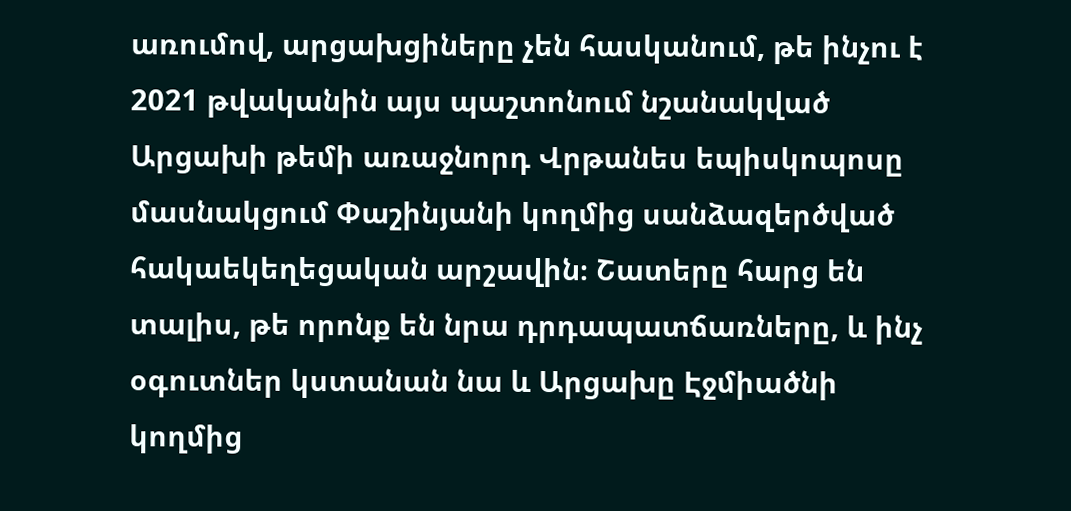առումով, արցախցիները չեն հասկանում, թե ինչու է 2021 թվականին այս պաշտոնում նշանակված Արցախի թեմի առաջնորդ Վրթանես եպիսկոպոսը մասնակցում Փաշինյանի կողմից սանձազերծված հակաեկեղեցական արշավին։ Շատերը հարց են տալիս, թե որոնք են նրա դրդապատճառները, և ինչ օգուտներ կստանան նա և Արցախը Էջմիածնի կողմից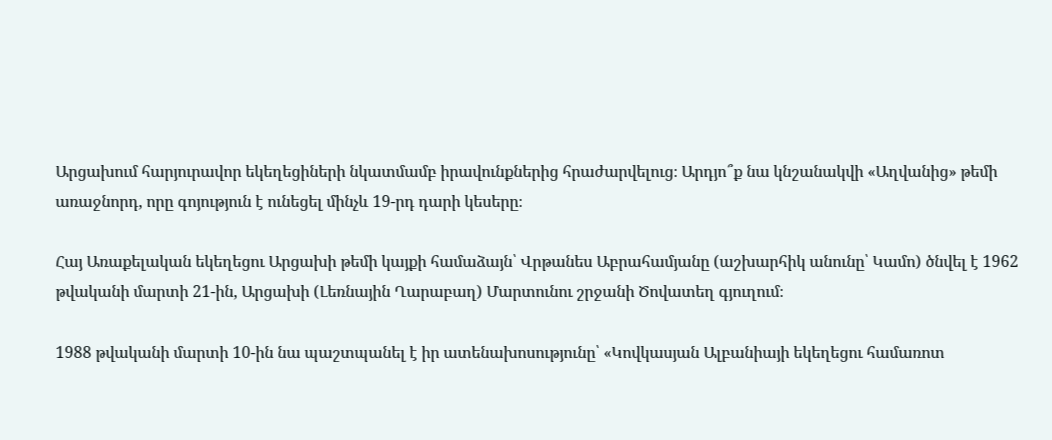Արցախում հարյուրավոր եկեղեցիների նկատմամբ իրավունքներից հրաժարվելուց։ Արդյո՞ք նա կնշանակվի «Աղվանից» թեմի առաջնորդ, որը գոյություն է ունեցել մինչև 19-րդ դարի կեսերը։

Հայ Առաքելական եկեղեցու Արցախի թեմի կայքի համաձայն՝ Վրթանես Աբրահամյանը (աշխարհիկ անունը՝ Կամո) ծնվել է 1962 թվականի մարտի 21-ին, Արցախի (Լեռնային Ղարաբաղ) Մարտունու շրջանի Ծովատեղ գյուղում։

1988 թվականի մարտի 10-ին նա պաշտպանել է իր ատենախոսությունը՝ «Կովկասյան Ալբանիայի եկեղեցու համառոտ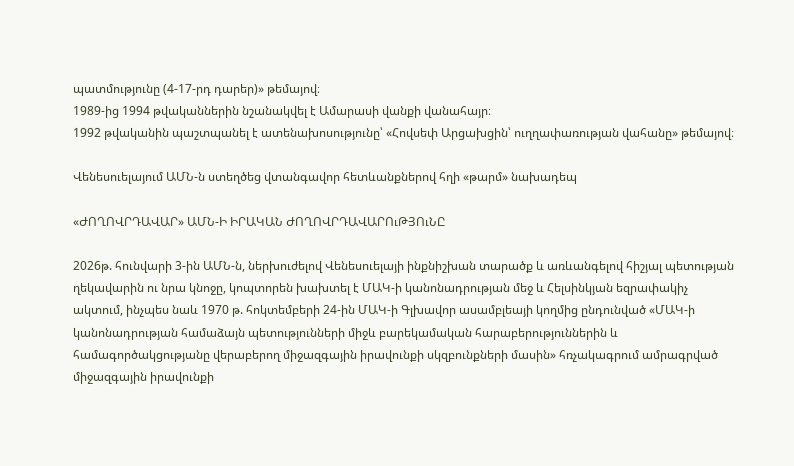պատմությունը (4-17-րդ դարեր)» թեմայով։
1989-ից 1994 թվականներին նշանակվել է Ամարասի վանքի վանահայր։
1992 թվականին պաշտպանել է ատենախոսությունը՝ «Հովսեփ Արցախցին՝ ուղղափառության վահանը» թեմայով։

Վենեսուելայում ԱՄՆ-ն ստեղծեց վտանգավոր հետևանքներով հղի «թարմ» նախադեպ

«ԺՈՂՈՎՐԴԱՎԱՐ» ԱՄՆ-Ի ԻՐԱԿԱՆ ԺՈՂՈՎՐԴԱՎԱՐՈւԹՅՈւՆԸ

2026թ. հունվարի 3-ին ԱՄՆ-ն, ներխուժելով Վենեսուելայի ինքնիշխան տարածք և առևանգելով հիշյալ պետության ղեկավարին ու նրա կնոջը, կոպտորեն խախտել է ՄԱԿ-ի կանոնադրության մեջ և Հելսինկյան եզրափակիչ ակտում, ինչպես նաև 1970 թ. հոկտեմբերի 24-ին ՄԱԿ-ի Գլխավոր ասամբլեայի կողմից ընդունված «ՄԱԿ-ի կանոնադրության համաձայն պետությունների միջև բարեկամական հարաբերություններին և համագործակցությանը վերաբերող միջազգային իրավունքի սկզբունքների մասին» հռչակագրում ամրագրված միջազգային իրավունքի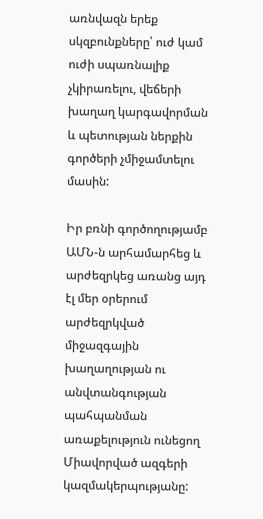առնվազն երեք սկզբունքները՝ ուժ կամ ուժի սպառնալիք չկիրառելու, վեճերի խաղաղ կարգավորման և պետության ներքին գործերի չմիջամտելու մասին:

Իր բռնի գործողությամբ ԱՄՆ-ն արհամարհեց և արժեզրկեց առանց այդ էլ մեր օրերում արժեզրկված միջազգային խաղաղության ու անվտանգության պահպանման առաքելություն ունեցող Միավորված ազգերի կազմակերպությանը: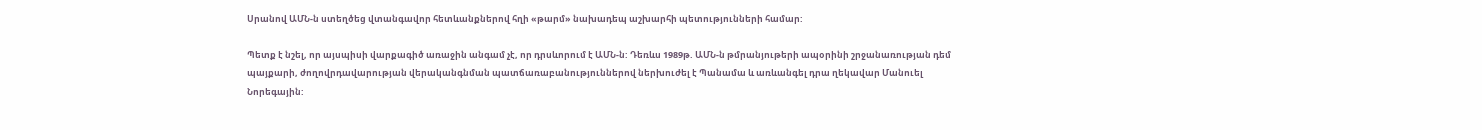Սրանով ԱՄՆ-ն ստեղծեց վտանգավոր հետևանքներով հղի «թարմ» նախադեպ աշխարհի պետությունների համար:

Պետք է նշել, որ այսպիսի վարքագիծ առաջին անգամ չէ, որ դրսևորում է ԱՄՆ-ն: Դեռևս 1989թ. ԱՄՆ-ն թմրանյութերի ապօրինի շրջանառության դեմ պայքարի, ժողովրդավարության վերականգնման պատճառաբանություններով ներխուժել է Պանամա և առևանգել դրա ղեկավար Մանուել Նորեգային: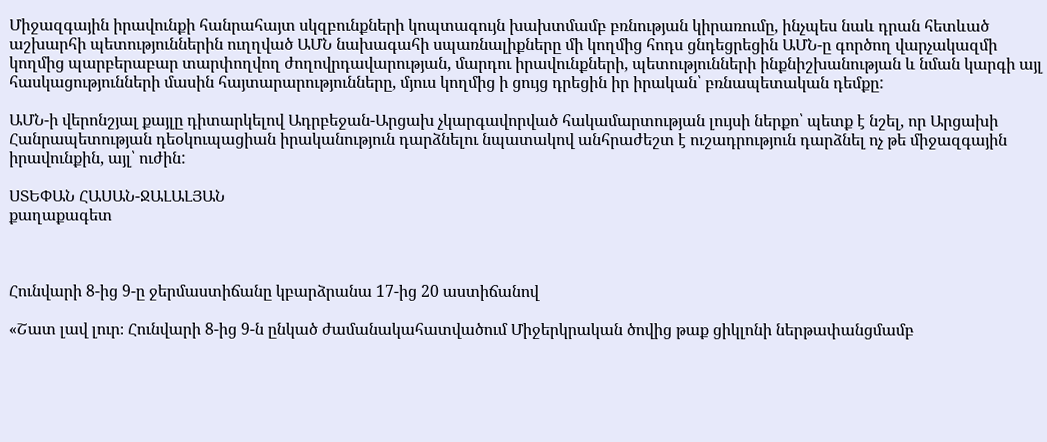Միջազգային իրավունքի հանրահայտ սկզբունքների կոպտագույն խախտմամբ բռնության կիրառումը, ինչպես նաև դրան հետևած աշխարհի պետություններին ուղղված ԱՄՆ նախագահի սպառնալիքները մի կողմից հոդս ցնդեցրեցին ԱՄՆ-ը գործող վարչակազմի կողմից պարբերաբար տարփողվող ժողովրդավարության, մարդու իրավունքների, պետությունների ինքնիշխանության և նման կարգի այլ հասկացությունների մասին հայտարարությունները, մյուս կողմից ի ցույց դրեցին իր իրական՝ բռնապետական դեմքը:

ԱՄՆ-ի վերոնշյալ քայլը դիտարկելով Ադրբեջան-Արցախ չկարգավորված հակամարտության լույսի ներքո՝ պետք է նշել, որ Արցախի Հանրապետության դեօկուպացիան իրականություն դարձնելու նպատակով անհրաժեշտ է ուշադրություն դարձնել ոչ թե միջազգային իրավունքին, այլ՝ ուժին:

ՍՏԵՓԱՆ ՀԱՍԱՆ-ՋԱԼԱԼՅԱՆ
քաղաքագետ



Հունվարի 8-ից 9-ը ջերմաստիճանը կբարձրանա 17-ից 20 աստիճանով

«Շատ լավ լուր։ Հունվարի 8-ից 9-ն ընկած ժամանակահատվածում Միջերկրական ծովից թաք ցիկլոնի ներթափանցմամբ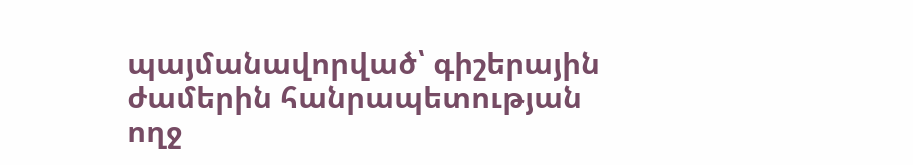պայմանավորված՝ գիշերային ժամերին հանրապետության ողջ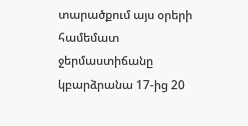տարածքում այս օրերի համեմատ ջերմաստիճանը կբարձրանա 17-ից 20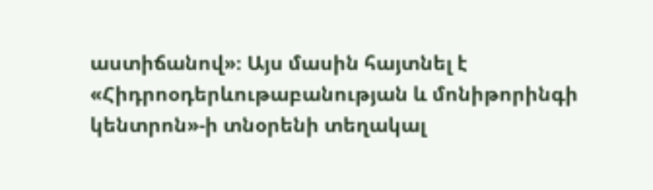աստիճանով»։ Այս մասին հայտնել է «Հիդրոօդերևութաբանության և մոնիթորինգի կենտրոն»-ի տնօրենի տեղակալ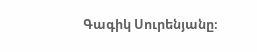Գագիկ Սուրենյանը։